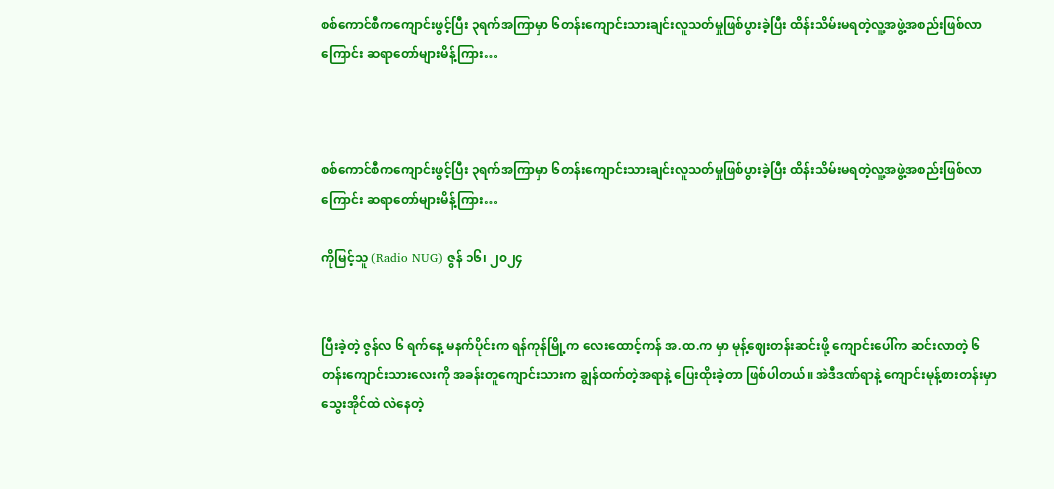စစ်ကောင်စီကကျောင်းဖွင့်ပြီး ၃ရက်အကြာမှာ ၆တန်းကျောင်းသားချင်းလူသတ်မှုဖြစ်ပွားခဲ့ပြီး ထိန်းသိမ်းမရတဲ့လူ့အဖွဲ့အစည်းဖြစ်လာကြောင်း ဆရာတော်များမိန့်ကြား…



စစ်ကောင်စီကကျောင်းဖွင့်ပြီး ၃ရက်အကြာမှာ ၆တန်းကျောင်းသားချင်းလူသတ်မှုဖြစ်ပွားခဲ့ပြီး ထိန်းသိမ်းမရတဲ့လူ့အဖွဲ့အစည်းဖြစ်လာကြောင်း ဆရာတော်များမိန့်ကြား…

ကိုမြင့်သူ (Radio NUG) ဇွန် ၁၆၊ ၂၀၂၄


ပြီးခဲ့တဲ့ ဇွန်လ ၆ ရက်နေ့ မနက်ပိုင်းက ရန်ကုန်မြို့က လေးထောင့်ကန် အ.ထ.က မှာ မုန့်ဈေးတန်းဆင်းဖို့ ကျောင်းပေါ်က ဆင်းလာတဲ့ ၆ တန်းကျောင်းသားလေးကို အခန်းတူကျောင်းသားက ချွန်ထက်တဲ့အရာနဲ့ ပြေးထိုးခဲ့တာ ဖြစ်ပါတယ်။ အဲဒီဒဏ်ရာနဲ့ ကျောင်းမုန့်စားတန်းမှာ သွေးအိုင်ထဲ လဲနေတဲ့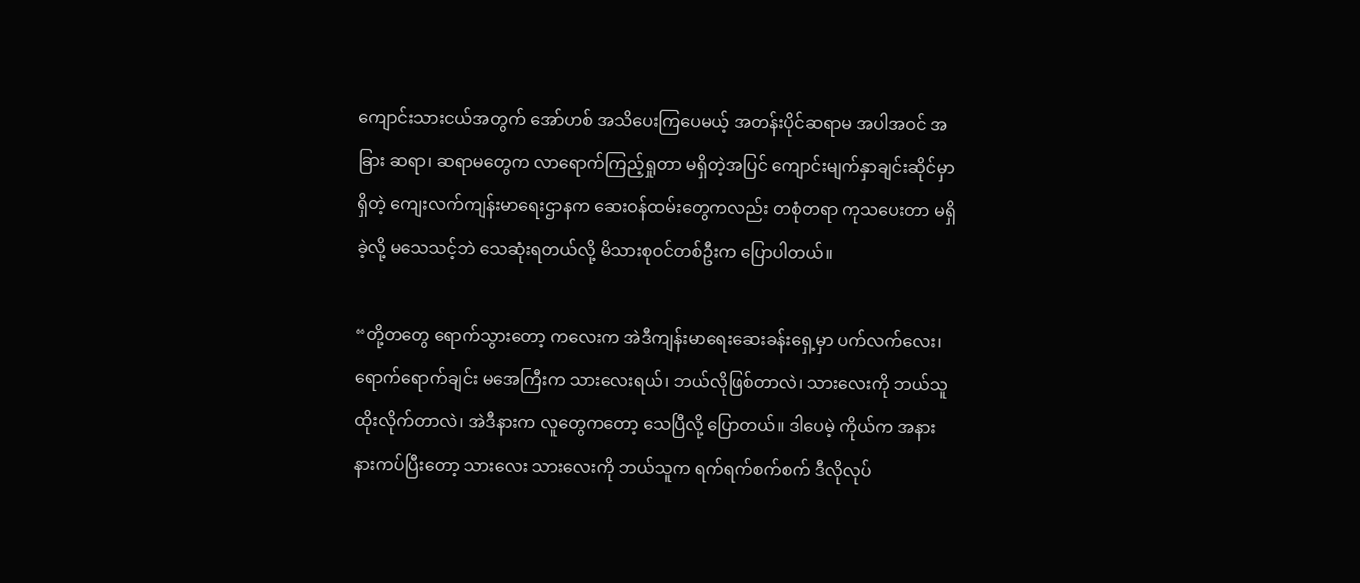ကျောင်းသားငယ်အတွက် အော်ဟစ် အသိပေးကြပေမယ့် အတန်းပိုင်ဆရာမ အပါအဝင် အခြား ဆရာ၊ ဆရာမတွေက လာရောက်ကြည့်ရှုတာ မရှိတဲ့အပြင် ကျောင်းမျက်နှာချင်းဆိုင်မှာရှိတဲ့ ကျေးလက်ကျန်းမာရေးဌာနက ဆေးဝန်ထမ်းတွေကလည်း တစုံတရာ ကုသပေးတာ မရှိခဲ့လို့ မသေသင့်ဘဲ သေဆုံးရတယ်လို့ မိသားစုဝင်တစ်ဦးက ပြောပါတယ်။

“တို့တတွေ ရောက်သွားတော့ ကလေးက အဲဒီကျန်းမာရေးဆေးခန်းရှေ့မှာ ပက်လက်လေး၊ ရောက်ရောက်ချင်း မအေကြီးက သားလေးရယ်၊ ဘယ်လိုဖြစ်တာလဲ၊ သားလေးကို ဘယ်သူ ထိုးလိုက်တာလဲ၊ အဲဒီနားက လူတွေကတော့ သေပြီလို့ ပြောတယ်။ ဒါပေမဲ့ ကိုယ်က အနားနားကပ်ပြီးတော့ သားလေး သားလေးကို ဘယ်သူက ရက်ရက်စက်စက် ဒီလိုလုပ်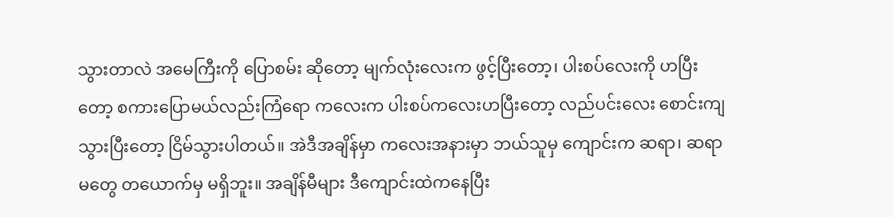သွားတာလဲ အမေကြီးကို ပြောစမ်း ဆိုတော့ မျက်လုံးလေးက ဖွင့်ပြီးတော့၊ ပါးစပ်လေးကို ဟပြီးတော့ စကားပြောမယ်လည်းကြံရော ကလေးက ပါးစပ်ကလေးဟပြီးတော့ လည်ပင်းလေး စောင်းကျသွားပြီးတော့ ငြိမ်သွားပါတယ်။ အဲဒီအချိန်မှာ ကလေးအနားမှာ ဘယ်သူမှ ကျောင်းက ဆရာ၊ ဆရာမတွေ တယောက်မှ မရှိဘူး။ အချိန်မီများ ဒီကျောင်းထဲကနေပြီး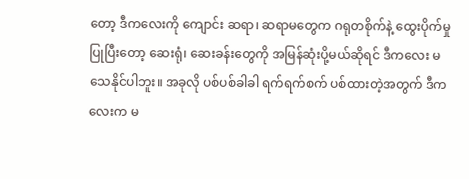တော့ ဒီကလေးကို ကျောင်း ဆရာ၊ ဆရာမတွေက ဂရုတစိုက်နဲ့ ထွေးပိုက်မှုပြုပြီးတော့ ဆေးရုံ၊ ဆေးခန်းတွေကို အမြန်ဆုံးပို့မယ်ဆိုရင် ဒီကလေး မသေနိုင်ပါဘူး။ အခုလို ပစ်ပစ်ခါခါ ရက်ရက်စက် ပစ်ထားတဲ့အတွက် ဒီကလေးက မ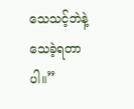သေသင့်ဘဲနဲ့ သေခဲ့ရတာပါ။”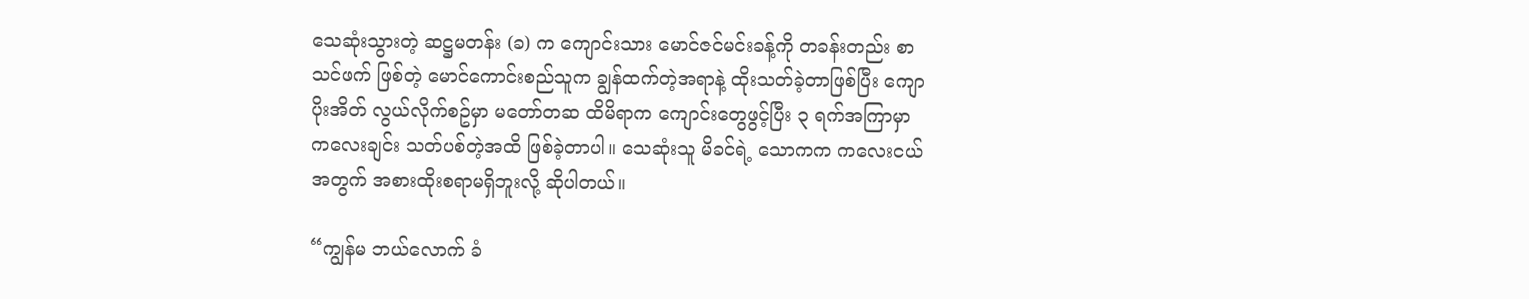သေဆုံးသွားတဲ့ ဆဋ္ဌမတန်း (ခ) က ကျောင်းသား မောင်ဇင်မင်းခန့်ကို တခန်းတည်း စာသင်ဖက် ဖြစ်တဲ့ မောင်ကောင်းစည်သူက ချွန်ထက်တဲ့အရာနဲ့ ထိုးသတ်ခဲ့တာဖြစ်ပြီး ကျောပိုးအိတ် လွယ်လိုက်စဥ်မှာ မတော်တဆ ထိမိရာက ကျောင်းတွေဖွင့်ပြီး ၃ ရက်အကြာမှာ ကလေးချင်း သတ်ပစ်တဲ့အထိ ဖြစ်ခဲ့တာပါ။ သေဆုံးသူ မိခင်ရဲ့ သောကက ကလေးငယ်အတွက် အစားထိုးစရာမရှိဘူးလို့ ဆိုပါတယ်။

“ကျွန်မ ဘယ်လောက် ခံ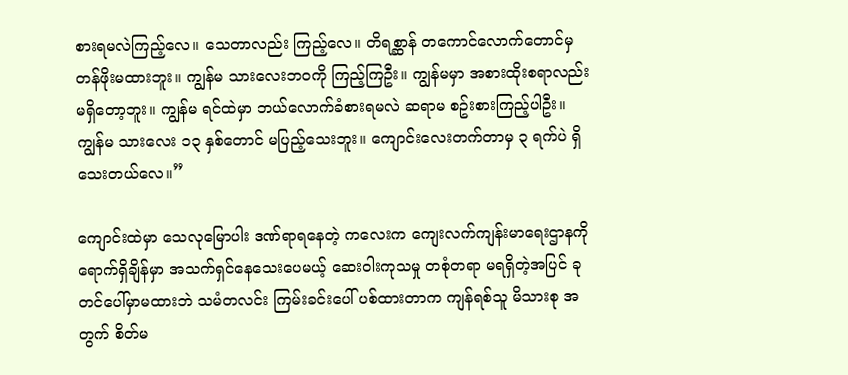စားရမလဲကြည့်လေ။ သေတာလည်း ကြည့်လေ။ တိရစ္ဆာန် တကောင်လောက်တောင်မှ တန်ဖိုးမထားဘူး။ ကျွန်မ သားလေးဘဝကို ကြည့်ကြဦး။ ကျွန်မမှာ အစားထိုးစရာလည်း မရှိတော့ဘူး။ ကျွန်မ ရင်ထဲမှာ ဘယ်လောက်ခံစားရမလဲ ဆရာမ စဥ်းစားကြည့်ပါဦး။ ကျွန်မ သားလေး ၁၃ နှစ်တောင် မပြည့်သေးဘူး။ ကျောင်းလေးတက်တာမှ ၃ ရက်ပဲ ရှိသေးတယ်လေ။”

ကျောင်းထဲမှာ သေလုမြောပါး ဒဏ်ရာရနေတဲ့ ကလေးက ကျေးလက်ကျန်းမာရေးဌာနကို ရောက်ရှိချိန်မှာ အသက်ရှင်နေသေးပေမယ့် ဆေးဝါးကုသမှု တစုံတရာ မရရှိတဲ့အပြင် ခုတင်ပေါ်မှာမထားဘဲ သမံတလင်း ကြမ်းခင်းပေါ် ပစ်ထားတာက ကျန်ရစ်သူ မိသားစု အတွက် စိတ်မ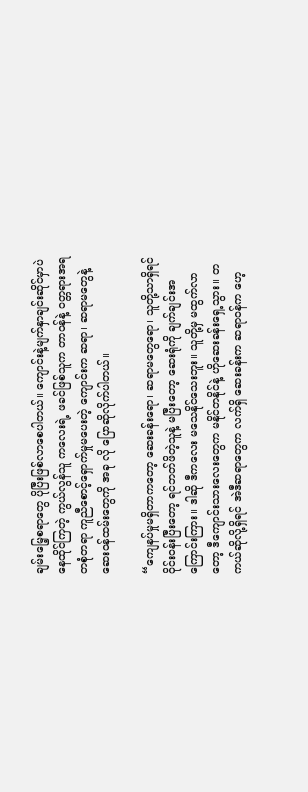ချမ်းမြေ့စရာတွေ ပိုပြီးဖြစ်လာစေပါတယ်။ ကျောင်းနဲ့မျက်နှာချင်းဆိုင်မှာပဲ နေထိုင်ကြတဲ့ ကွယ်လွန်သူ ကလေးရဲ့ ဖခင်ဖြစ်သူက တာဝန်နဲ့ ဝတ္တရားအရ တစုံတရာ ကူညီစောင့်ရှောက်မှုမပေးတဲ့ ကျောင်းက ဆရာ၊ ဆရာမတွေနဲ့ ဆေးဝန်ထမ်းတွေကို အခု လို ပြောဆိုလိုက်ပါတယ်။

“ကျေနပ်မှုမရှိတာကတော့ ဆေးခန်းရော၊ ဆရာမတွေရော၊ သူတို့သာရှိရင် ဝိုင်းဝန်းပြီးတော့ ရင်ဘတ်ဖိတဲ့သူနဲ့ မပြီးတော့ ဆေးရုံကို ချက်ချင်းအကြောင်းကြား။ ဒါဆို ဒီကလေး မသေနိုင်သေးဘူး။ သူတို့မှ မထွက်လာတော့ ဒီကျောင်းသားလေးတွေက မနိုင်တနိုင်နဲ့ ဟိုဆေးခန်းရှေ့သွား။ တကယ်ဆိုလို့ရှိရင် အဲဒီဆရာတွေက လက်ရှိ ဆေးခန်းက ဆရာဝန်က ဟေ့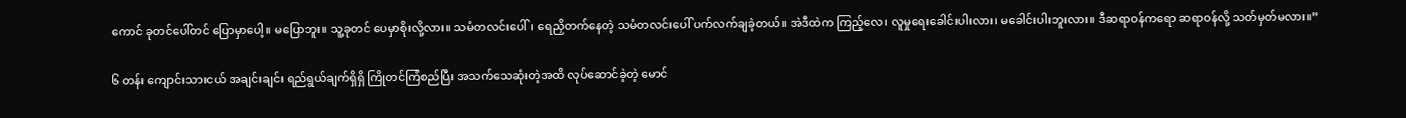ကောင် ခုတင်ပေါ်တင် ပြောမှာပေါ့။ မပြောဘူး။ သူ့ခုတင် ပေမှာစိုးလို့လား။ သမံတလင်းပေါ်၊ ရေညှိတက်နေတဲ့ သမံတလင်းပေါ် ပက်လက်ချခဲ့တယ်။ အဲဒီထဲက ကြည့်လေ၊ လူမှုရေးခေါင်းပါးလား၊ မခေါင်းပါးဘူးလား။ ဒီဆရာဝန်ကရော ဆရာဝန်လို့ သတ်မှတ်မလား။”

၆ တန်း ကျောင်းသားငယ် အချင်းချင်း ရည်ရွယ်ချက်ရှိရှိ ကြိုတင်ကြံစည်ပြီး အသက်သေဆုံးတဲ့အထိ လုပ်ဆောင်ခဲ့တဲ့ မောင်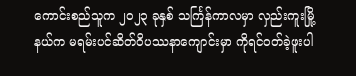ကောင်းစည်သူက ၂၀၂၃ ခုနှစ် သင်္ကြန်ကာလမှာ လှည်းကူးမြို့ နယ်က မရမ်းပင်ဆိတ်ဝိပဿနာကျောင်းမှာ ကိုရင်ဝတ်ခဲ့ဖူးပါ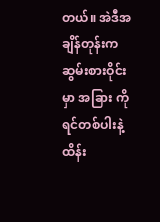တယ်။ အဲဒီအချိန်တုန်းက ဆွမ်းစားဝိုင်းမှာ အခြား ကိုရင်တစ်ပါးနဲ့ ထိန်း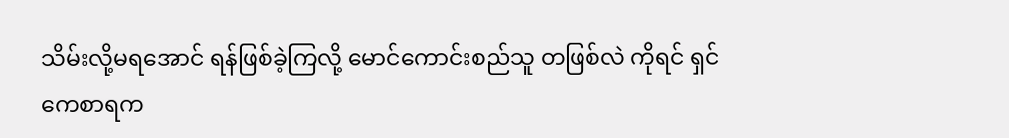သိမ်းလို့မရအောင် ရန်ဖြစ်ခဲ့ကြလို့ မောင်ကောင်းစည်သူ တဖြစ်လဲ ကိုရင် ရှင်ကေစာရက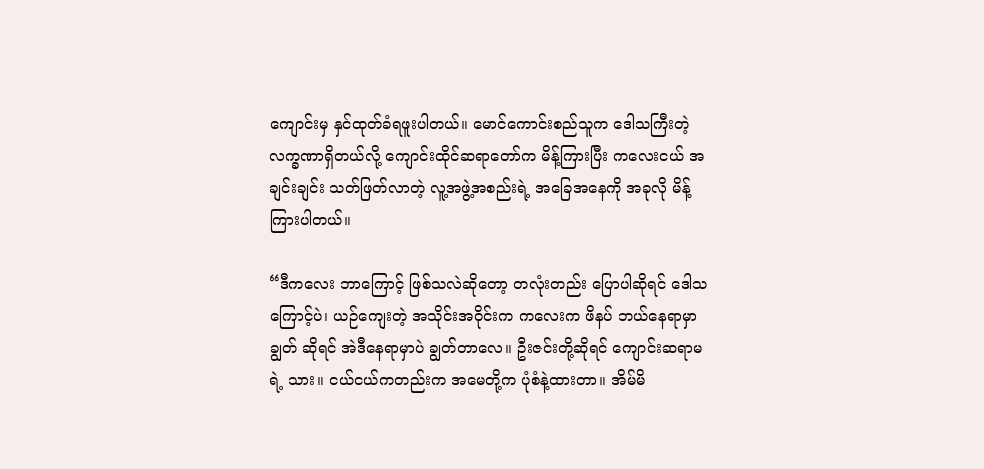ကျောင်းမှ နှင်ထုတ်ခံရဖူးပါတယ်။ မောင်ကောင်းစည်သူက ဒေါသကြီးတဲ့လက္ခဏာရှိတယ်လို့ ကျောင်းထိုင်ဆရာတော်က မိန့်ကြားပြီး ကလေးငယ် အချင်းချင်း သတ်ဖြတ်လာတဲ့ လူ့အဖွဲ့အစည်းရဲ့ အခြေအနေကို အခုလို မိန့်ကြားပါတယ်။

“ဒီကလေး ဘာကြောင့် ဖြစ်သလဲဆိုတော့ တလုံးတည်း ပြောပါဆိုရင် ဒေါသကြောင့်ပဲ၊ ယဉ်ကျေးတဲ့ အသိုင်းအဝိုင်းက ကလေးက ဖိနပ် ဘယ်နေရာမှာချွတ် ဆိုရင် အဲဒီနေရာမှာပဲ ချွတ်တာလေ။ ဦးဇင်းတို့ဆိုရင် ကျောင်းဆရာမရဲ့ သား။ ငယ်ငယ်ကတည်းက အမေတို့က ပုံစံနဲ့ထားတာ။ အိမ်မိ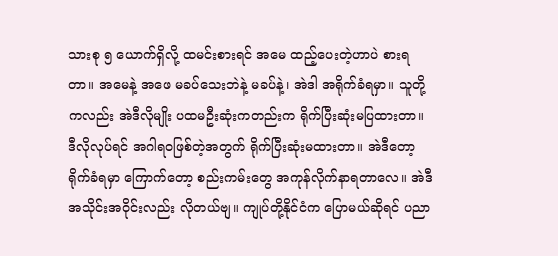သားစု ၅ ယောက်ရှိလို့ ထမင်းစားရင် အမေ ထည့်ပေးတဲ့ဟာပဲ စားရတာ။ အမေနဲ့ အဖေ မခပ်သေးဘဲနဲ့ မခပ်နဲ့၊ အဲဒါ အရိုက်ခံရမှာ။ သူတို့ကလည်း အဲဒီလိုမျိုး ပထမဦးဆုံးကတည်းက ရိုက်ပြီးဆုံးမပြထားတာ။ ဒီလိုလုပ်ရင် အဂါရဝဖြစ်တဲ့အတွက် ရိုက်ပြီးဆုံးမထားတာ။ အဲဒီတော့ ရိုက်ခံရမှာ ကြောက်တော့ စည်းကမ်းတွေ အကုန်လိုက်နာရတာလေ။ အဲဒီအသိုင်းအဝိုင်းလည်း လိုတယ်ဗျ။ ကျုပ်တို့နိုင်ငံက ပြောမယ်ဆိုရင် ပညာ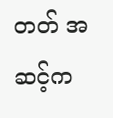တတ် အဆင့်က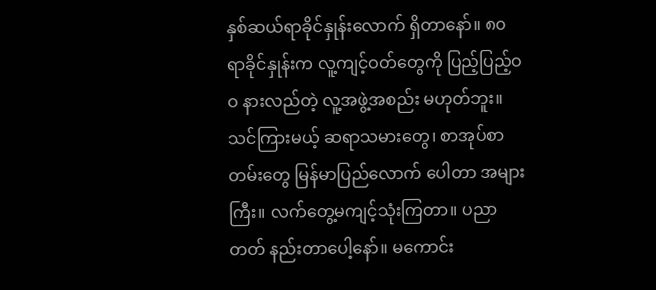နှစ်ဆယ်ရာခိုင်နှုန်းလောက် ရှိတာနော်။ ၈၀ ရာခိုင်နှုန်းက လူ့ကျင့်ဝတ်တွေကို ပြည့်ပြည့်ဝဝ နားလည်တဲ့ လူ့အဖွဲ့အစည်း မဟုတ်ဘူး။ သင်ကြားမယ့် ဆရာသမားတွေ၊ စာအုပ်စာတမ်းတွေ မြန်မာပြည်လောက် ပေါတာ အများကြီး။ လက်တွေ့မကျင့်သုံးကြတာ။ ပညာတတ် နည်းတာပေါ့နော်။ မကောင်း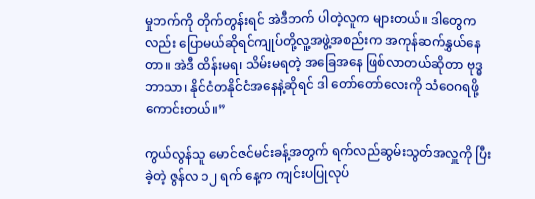မှုဘက်ကို တိုက်တွန်းရင် အဲဒီဘက် ပါတဲ့လူက များတယ်။ ဒါတွေကလည်း ပြောမယ်ဆိုရင်ကျုပ်တို့လူ့အဖွဲ့အစည်းက အကုန်ဆက်နွှယ်နေတာ။ အဲဒီ ထိန်းမရ၊ သိမ်းမရတဲ့ အခြေအနေ ဖြစ်လာတယ်ဆိုတာ ဗုဒ္ဓဘာသာ၊ နိုင်ငံတနိုင်ငံအနေနဲ့ဆိုရင် ဒါ တော်တော်လေးကို သံဝေဂရဖို့ကောင်းတယ်။”

ကွယ်လွန်သူ မောင်ဇင်မင်းခန့်အတွက် ရက်လည်ဆွမ်းသွတ်အလှူကို ပြီးခဲ့တဲ့ ဇွန်လ ၁၂ ရက် နေ့က ကျင်းပပြုလုပ်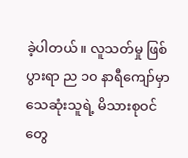ခဲ့ပါတယ်။ လူသတ်မှု ဖြစ်ပွားရာ ည ၁၀ နာရီကျော်မှာ သေဆုံးသူရဲ့ မိသားစုဝင်တွေ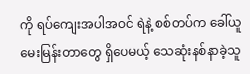ကို ရပ်ကျေးအပါအဝင် ရဲနဲ့ စစ်တပ်က ခေါ်ယူမေးမြန်းတာတွေ ရှိပေမယ့် သေဆုံးနစ်နာခဲ့သူ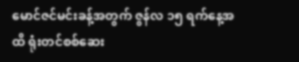မောင်ဇင်မင်းခန့်အတွက် ဇွန်လ ၁၅ ရက်နေ့အထိ ရုံးတင်စစ်ဆေး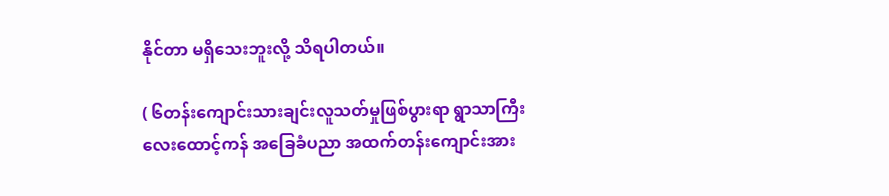နိုင်တာ မရှိသေးဘူးလို့ သိရပါတယ်။

( ၆တန်းကျောင်းသားချင်းလူသတ်မှုဖြစ်ပွားရာ ရွာသာကြီးလေးထောင့်ကန် အခြေခံပညာ အထက်တန်းကျောင်းအား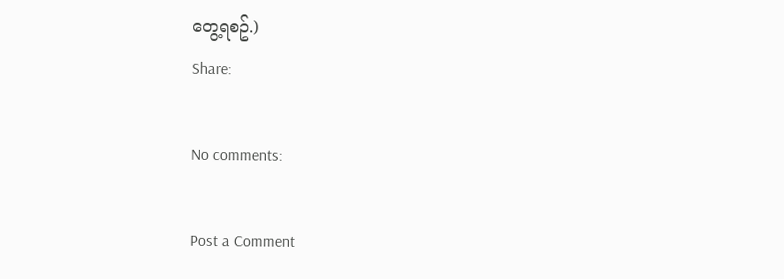တွေ့ရစဥ်.)
Share:

No comments:

Post a Comment